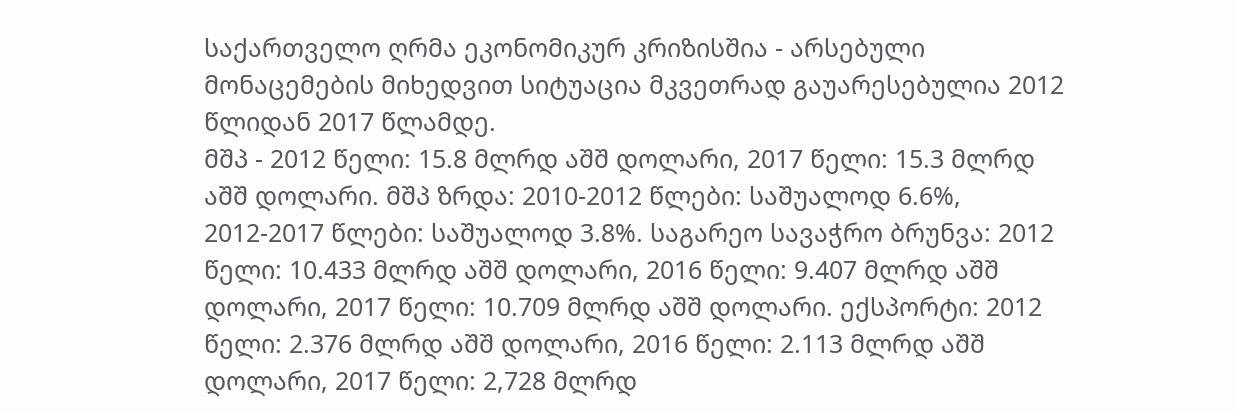საქართველო ღრმა ეკონომიკურ კრიზისშია - არსებული მონაცემების მიხედვით სიტუაცია მკვეთრად გაუარესებულია 2012 წლიდან 2017 წლამდე.
მშპ - 2012 წელი: 15.8 მლრდ აშშ დოლარი, 2017 წელი: 15.3 მლრდ აშშ დოლარი. მშპ ზრდა: 2010-2012 წლები: საშუალოდ 6.6%, 2012-2017 წლები: საშუალოდ 3.8%. საგარეო სავაჭრო ბრუნვა: 2012 წელი: 10.433 მლრდ აშშ დოლარი, 2016 წელი: 9.407 მლრდ აშშ დოლარი, 2017 წელი: 10.709 მლრდ აშშ დოლარი. ექსპორტი: 2012 წელი: 2.376 მლრდ აშშ დოლარი, 2016 წელი: 2.113 მლრდ აშშ დოლარი, 2017 წელი: 2,728 მლრდ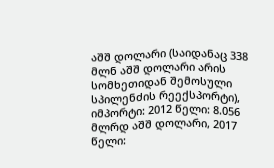აშშ დოლარი (საიდანაც 338 მლნ აშშ დოლარი არის სომხეთიდან შემოსული სპილენძის რეექსპორტი), იმპორტი: 2012 წელი: 8.056 მლრდ აშშ დოლარი, 2017 წელი: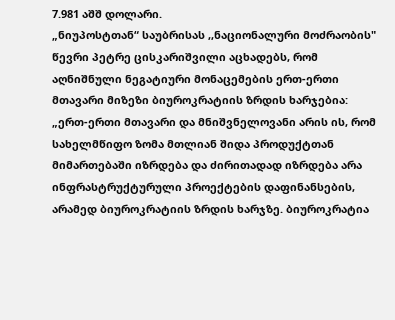7.981 აშშ დოლარი.
„ნიუპოსტთან“ საუბრისას ,,ნაციონალური მოძრაობის" წევრი პეტრე ცისკარიშვილი აცხადებს, რომ აღნიშნული ნეგატიური მონაცემების ერთ-ერთი მთავარი მიზეზი ბიუროკრატიის ზრდის ხარჯებია:
„ერთ-ერთი მთავარი და მნიშვნელოვანი არის ის, რომ სახელმწიფო ზომა მთლიან შიდა პროდუქტთან მიმართებაში იზრდება და ძირითადად იზრდება არა ინფრასტრუქტურული პროექტების დაფინანსების, არამედ ბიუროკრატიის ზრდის ხარჯზე. ბიუროკრატია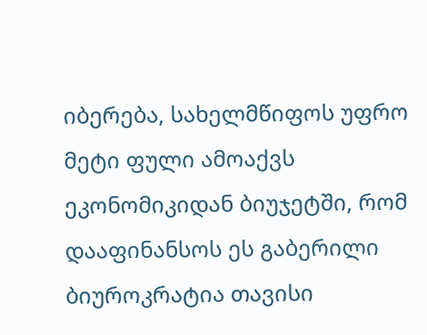იბერება, სახელმწიფოს უფრო მეტი ფული ამოაქვს ეკონომიკიდან ბიუჯეტში, რომ დააფინანსოს ეს გაბერილი ბიუროკრატია თავისი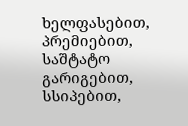ხელფასებით, პრემიებით, საშტატო გარიგებით, სსიპებით,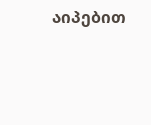აიპებით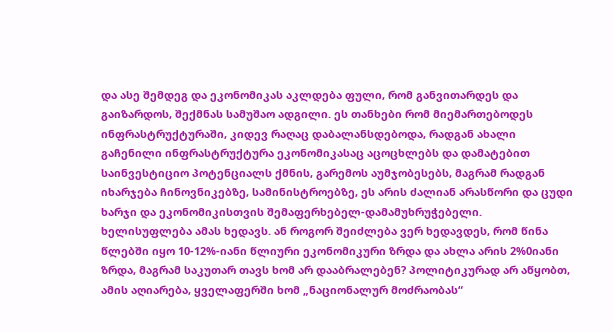და ასე შემდეგ და ეკონომიკას აკლდება ფული, რომ განვითარდეს და გაიზარდოს, შექმნას სამუშაო ადგილი. ეს თანხები რომ მიემართებოდეს ინფრასტრუქტურაში, კიდევ რაღაც დაბალანსდებოდა, რადგან ახალი გაჩენილი ინფრასტრუქტურა ეკონომიკასაც აცოცხლებს და დამატებით საინვესტიციო პოტენციალს ქმნის, გარემოს აუმჯობესებს, მაგრამ რადგან იხარჯება ჩინოვნიკებზე, სამინისტროებზე, ეს არის ძალიან არასწორი და ცუდი ხარჯი და ეკონომიკისთვის შემაფერხებელ-დამამუხრუჭებელი.
ხელისუფლება ამას ხედავს. ან როგორ შეიძლება ვერ ხედავდეს, რომ წინა წლებში იყო 10-12%-იანი წლიური ეკონომიკური ზრდა და ახლა არის 2%0იანი ზრდა, მაგრამ საკუთარ თავს ხომ არ დააბრალებენ? პოლიტიკურად არ აწყობთ, ამის აღიარება, ყველაფერში ხომ „ნაციონალურ მოძრაობას“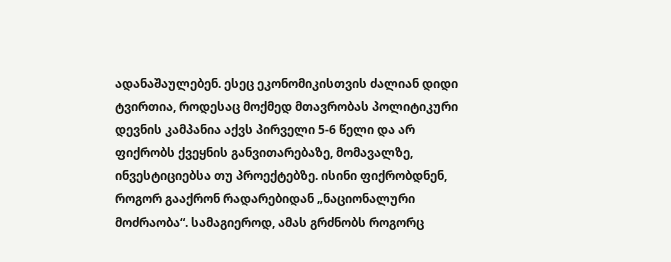ადანაშაულებენ. ესეც ეკონომიკისთვის ძალიან დიდი ტვირთია, როდესაც მოქმედ მთავრობას პოლიტიკური დევნის კამპანია აქვს პირველი 5-6 წელი და არ ფიქრობს ქვეყნის განვითარებაზე, მომავალზე, ინვესტიციებსა თუ პროექტებზე. ისინი ფიქრობდნენ, როგორ გააქრონ რადარებიდან „ნაციონალური მოძრაობა“. სამაგიეროდ, ამას გრძნობს როგორც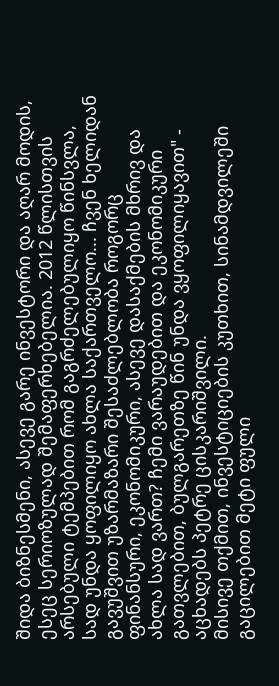შიდა ბიზნესმენი, ასევე გარე ინვესტორი და აღარ მოდის, ესეც სერიოზულად შემაფერხებელია. 2012 წლისთვის არსებული ტემპებით რომ გაგრძელებულიყო წინსვლა, სად უნდა ყოფილიყო ახლა საქართველო... ჩვენ ხელიდან გავუშვით უზარმაზარი შესაძლებლობა როგორც ფინანსური, ეკონომიკური, ასევე დასაქმების მხრივ და ახლა სად ვართ? ჩემი ვარაუდებით და ეკონომიკური გათვლებით, ბულგარეთზე წინ უნდა ვყოფილიყავით" - აცხადებს პეტრე ცისკარიშვილი.
მისივე თქმით, ინვესტიციების კუთხით, სინამდვილეში გაცილებით მეტი ფული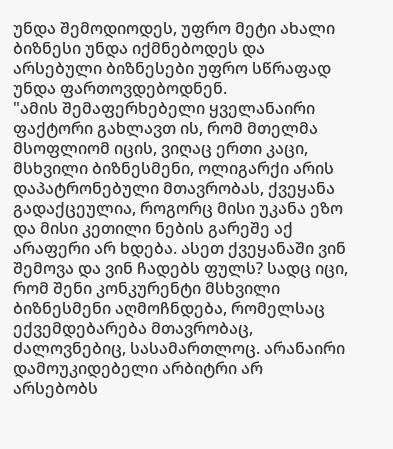უნდა შემოდიოდეს, უფრო მეტი ახალი ბიზნესი უნდა იქმნებოდეს და არსებული ბიზნესები უფრო სწრაფად უნდა ფართოვდებოდნენ.
"ამის შემაფერხებელი ყველანაირი ფაქტორი გახლავთ ის, რომ მთელმა მსოფლიომ იცის, ვიღაც ერთი კაცი, მსხვილი ბიზნესმენი, ოლიგარქი არის დაპატრონებული მთავრობას, ქვეყანა გადაქცეულია, როგორც მისი უკანა ეზო და მისი კეთილი ნების გარეშე აქ არაფერი არ ხდება. ასეთ ქვეყანაში ვინ შემოვა და ვინ ჩადებს ფულს? სადც იცი, რომ შენი კონკურენტი მსხვილი ბიზნესმენი აღმოჩნდება, რომელსაც ექვემდებარება მთავრობაც, ძალოვნებიც, სასამართლოც. არანაირი დამოუკიდებელი არბიტრი არ არსებობს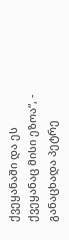ქვეყანაში და ეს ქვეყანაც მისი ეზოა“, - განაცხადა პეტრე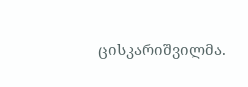ცისკარიშვილმა.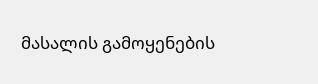მასალის გამოყენების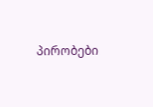პირობები